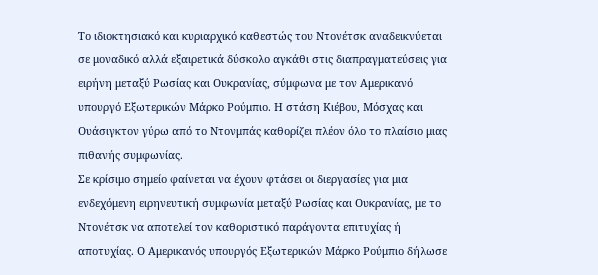Το ιδιοκτησιακό και κυριαρχικό καθεστώς του Ντονέτσκ αναδεικνύεται σε μοναδικό αλλά εξαιρετικά δύσκολο αγκάθι στις διαπραγματεύσεις για ειρήνη μεταξύ Ρωσίας και Ουκρανίας, σύμφωνα με τον Αμερικανό υπουργό Εξωτερικών Μάρκο Ρούμπιο. Η στάση Κιέβου, Μόσχας και Ουάσιγκτον γύρω από το Ντονμπάς καθορίζει πλέον όλο το πλαίσιο μιας πιθανής συμφωνίας.
Σε κρίσιμο σημείο φαίνεται να έχουν φτάσει οι διεργασίες για μια ενδεχόμενη ειρηνευτική συμφωνία μεταξύ Ρωσίας και Ουκρανίας, με το Ντονέτσκ να αποτελεί τον καθοριστικό παράγοντα επιτυχίας ή αποτυχίας. Ο Αμερικανός υπουργός Εξωτερικών Μάρκο Ρούμπιο δήλωσε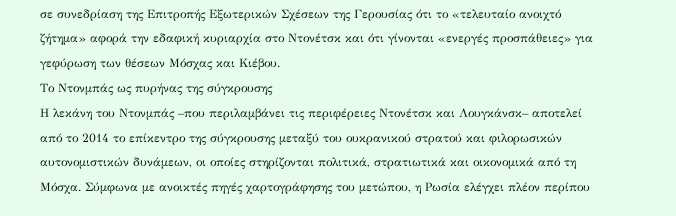σε συνεδρίαση της Επιτροπής Εξωτερικών Σχέσεων της Γερουσίας ότι το «τελευταίο ανοιχτό ζήτημα» αφορά την εδαφική κυριαρχία στο Ντονέτσκ και ότι γίνονται «ενεργές προσπάθειες» για γεφύρωση των θέσεων Μόσχας και Κιέβου.
Το Ντονμπάς ως πυρήνας της σύγκρουσης
Η λεκάνη του Ντονμπάς –που περιλαμβάνει τις περιφέρειες Ντονέτσκ και Λουγκάνσκ– αποτελεί από το 2014 το επίκεντρο της σύγκρουσης μεταξύ του ουκρανικού στρατού και φιλορωσικών αυτονομιστικών δυνάμεων, οι οποίες στηρίζονται πολιτικά, στρατιωτικά και οικονομικά από τη Μόσχα. Σύμφωνα με ανοικτές πηγές χαρτογράφησης του μετώπου, η Ρωσία ελέγχει πλέον περίπου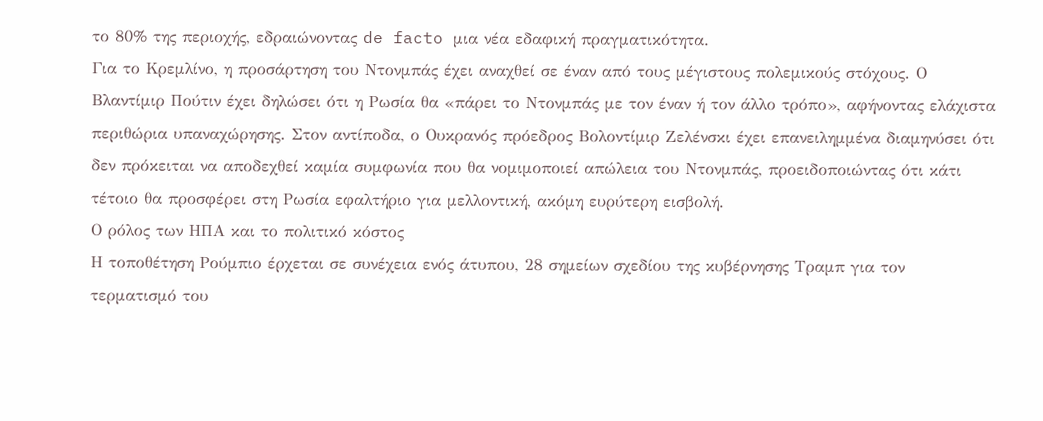το 80% της περιοχής, εδραιώνοντας de facto μια νέα εδαφική πραγματικότητα.
Για το Κρεμλίνο, η προσάρτηση του Ντονμπάς έχει αναχθεί σε έναν από τους μέγιστους πολεμικούς στόχους. Ο Βλαντίμιρ Πούτιν έχει δηλώσει ότι η Ρωσία θα «πάρει το Ντονμπάς με τον έναν ή τον άλλο τρόπο», αφήνοντας ελάχιστα περιθώρια υπαναχώρησης. Στον αντίποδα, ο Ουκρανός πρόεδρος Βολοντίμιρ Ζελένσκι έχει επανειλημμένα διαμηνύσει ότι δεν πρόκειται να αποδεχθεί καμία συμφωνία που θα νομιμοποιεί απώλεια του Ντονμπάς, προειδοποιώντας ότι κάτι τέτοιο θα προσφέρει στη Ρωσία εφαλτήριο για μελλοντική, ακόμη ευρύτερη εισβολή.
Ο ρόλος των ΗΠΑ και το πολιτικό κόστος
Η τοποθέτηση Ρούμπιο έρχεται σε συνέχεια ενός άτυπου, 28 σημείων σχεδίου της κυβέρνησης Τραμπ για τον τερματισμό του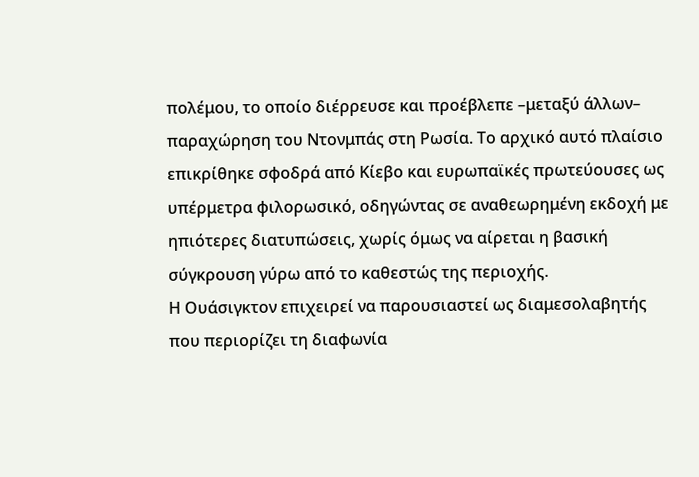πολέμου, το οποίο διέρρευσε και προέβλεπε –μεταξύ άλλων– παραχώρηση του Ντονμπάς στη Ρωσία. Το αρχικό αυτό πλαίσιο επικρίθηκε σφοδρά από Κίεβο και ευρωπαϊκές πρωτεύουσες ως υπέρμετρα φιλορωσικό, οδηγώντας σε αναθεωρημένη εκδοχή με ηπιότερες διατυπώσεις, χωρίς όμως να αίρεται η βασική σύγκρουση γύρω από το καθεστώς της περιοχής.
Η Ουάσιγκτον επιχειρεί να παρουσιαστεί ως διαμεσολαβητής που περιορίζει τη διαφωνία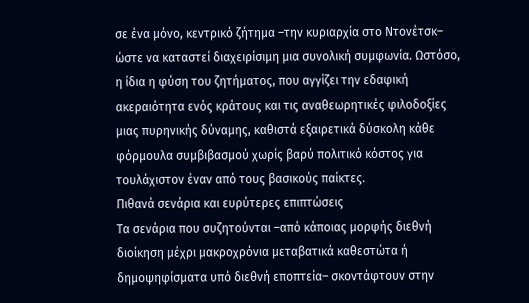σε ένα μόνο, κεντρικό ζήτημα –την κυριαρχία στο Ντονέτσκ– ώστε να καταστεί διαχειρίσιμη μια συνολική συμφωνία. Ωστόσο, η ίδια η φύση του ζητήματος, που αγγίζει την εδαφική ακεραιότητα ενός κράτους και τις αναθεωρητικές φιλοδοξίες μιας πυρηνικής δύναμης, καθιστά εξαιρετικά δύσκολη κάθε φόρμουλα συμβιβασμού χωρίς βαρύ πολιτικό κόστος για τουλάχιστον έναν από τους βασικούς παίκτες.
Πιθανά σενάρια και ευρύτερες επιπτώσεις
Τα σενάρια που συζητούνται –από κάποιας μορφής διεθνή διοίκηση μέχρι μακροχρόνια μεταβατικά καθεστώτα ή δημοψηφίσματα υπό διεθνή εποπτεία– σκοντάφτουν στην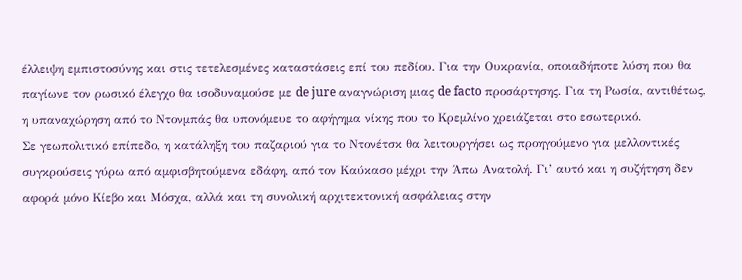έλλειψη εμπιστοσύνης και στις τετελεσμένες καταστάσεις επί του πεδίου. Για την Ουκρανία, οποιαδήποτε λύση που θα παγίωνε τον ρωσικό έλεγχο θα ισοδυναμούσε με de jure αναγνώριση μιας de facto προσάρτησης. Για τη Ρωσία, αντιθέτως, η υπαναχώρηση από το Ντονμπάς θα υπονόμευε το αφήγημα νίκης που το Κρεμλίνο χρειάζεται στο εσωτερικό.
Σε γεωπολιτικό επίπεδο, η κατάληξη του παζαριού για το Ντονέτσκ θα λειτουργήσει ως προηγούμενο για μελλοντικές συγκρούσεις γύρω από αμφισβητούμενα εδάφη, από τον Καύκασο μέχρι την Άπω Ανατολή. Γι’ αυτό και η συζήτηση δεν αφορά μόνο Κίεβο και Μόσχα, αλλά και τη συνολική αρχιτεκτονική ασφάλειας στην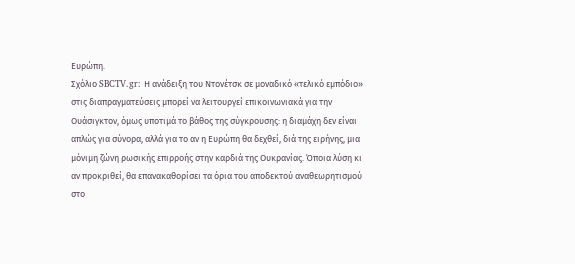Ευρώπη.
Σχόλιο SBCTV.gr: Η ανάδειξη του Ντονέτσκ σε μοναδικό «τελικό εμπόδιο» στις διαπραγματεύσεις μπορεί να λειτουργεί επικοινωνιακά για την Ουάσιγκτον, όμως υποτιμά το βάθος της σύγκρουσης: η διαμάχη δεν είναι απλώς για σύνορα, αλλά για το αν η Ευρώπη θα δεχθεί, διά της ειρήνης, μια μόνιμη ζώνη ρωσικής επιρροής στην καρδιά της Ουκρανίας. Όποια λύση κι αν προκριθεί, θα επανακαθορίσει τα όρια του αποδεκτού αναθεωρητισμού στο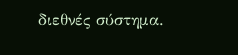διεθνές σύστημα.